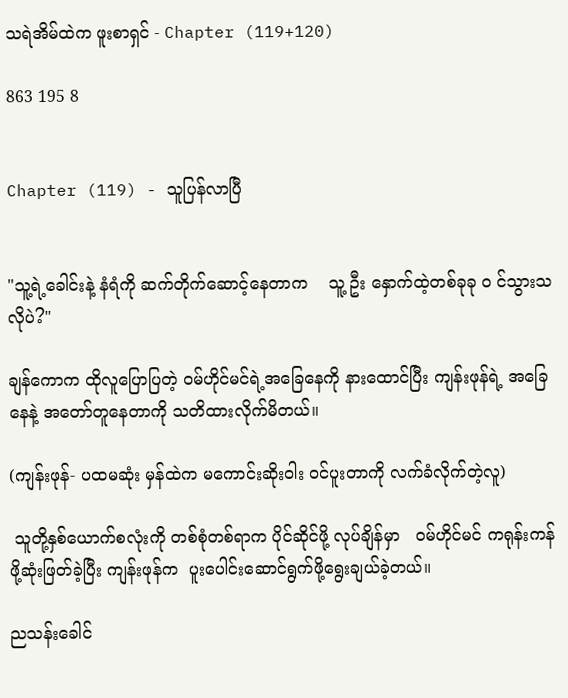သရဲအိမ်ထဲက ဖူးစာရှင် - Chapter (119+120)

863 195 8


Chapter (119) - သူပြန်လာပြီ


"သူ့ရဲ့ခေါင်းနဲ့ နံရံကို ဆက်တိုက်ဆောင့်နေတာက    သူ့ ဦး နှောက်ထဲ့တစ်ခုခု ၀ င်သွားသလိုပဲ?"

ချန်ကောက ထိုလူပြောပြတဲ့ ဝမ်ဟိုင်မင်ရဲ့အခြေနေကို နားထောင်ပြီး ကျန်းဖုန်ရဲ့ အခြေနေနဲ့ အတော်တူနေတာကို သတိထားလိုက်မိတယ်။

(ကျန်းဖုန်- ပထမဆုံး မှန်ထဲက မကောင်းဆိုးဝါး ဝင်ပူးတာကို လက်ခံလိုက်တဲ့လူ)

 သူတို့နှစ်ယောက်စလုံးကို တစ်စုံတစ်ရာက ပိုင်ဆိုင်ဖို့ လုပ်ချိန်မှာ   ဝမ်ဟိုင်မင် ကရုန်းကန်ဖို့ဆုံးဖြတ်ခဲ့ပြီး ကျန်းဖုန်က  ပူးပေါင်းဆောင်ရွက်ဖို့ရွေးချယ်ခဲ့တယ်။

ညသန်းခေါင်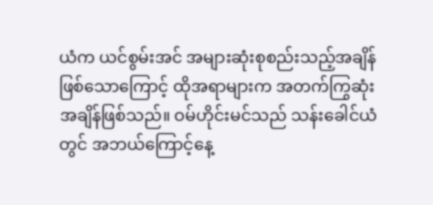ယံက ယင်စွမ်းအင် အများဆုံးစုစည်းသည့်အချိန်ဖြစ်သောကြောင့် ထိုအရာများက အတက်ကြွဆုံးအချိန်ဖြစ်သည်။ ဝမ်ဟိုင်းမင်သည် သန်းခေါင်ယံတွင် အဘယ်ကြောင့်နေ့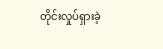တိုင်းလှုပ်ရှားခဲ့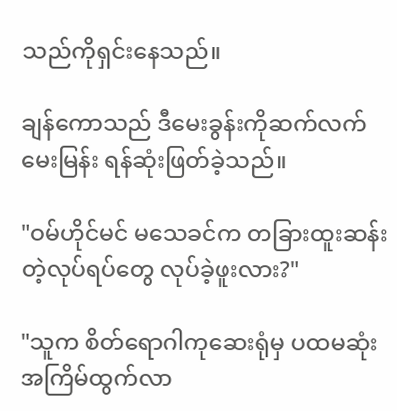သည်ကိုရှင်းနေသည်။

ချန်ကောသည် ဒီမေးခွန်းကိုဆက်လက်မေးမြန်း ရန်ဆုံးဖြတ်ခဲ့သည်။

"ဝမ်ဟိုင်မင် မသေခင်က တခြားထူးဆန်းတဲ့လုပ်ရပ်တွေ လုပ်ခဲ့ဖူးလား?"

"သူက စိတ်ရောဂါကုဆေးရုံမှ ပထမဆုံးအကြိမ်ထွက်လာ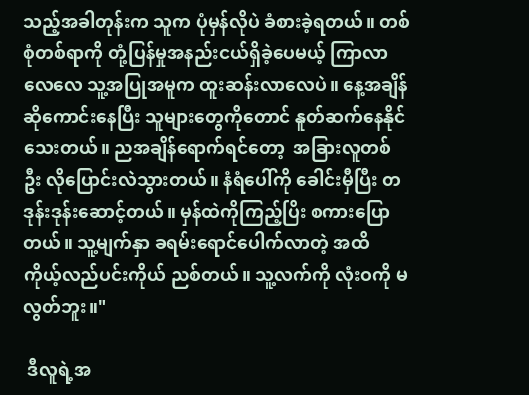သည့်အခါတုန်းက သူက ပုံမှန်လိုပဲ ခံစားခဲ့ရတယ်။ တစ်စုံတစ်ရာကို တုံ့ပြန်မှုအနည်းငယ်ရှိခဲ့ပေမယ့် ကြာလာလေလေ သူ့အပြုအမူက ထူးဆန်းလာလေပဲ။ နေ့အချိန်ဆိုကောင်းနေပြီး သူများတွေကိုတောင် နူတ်ဆက်နေနိုင်သေးတယ်။ ညအချိန်ရောက်ရင်တော့  အခြားလူတစ် ဦး လိုပြောင်းလဲသွားတယ်။ နံရံပေါ်ကို ခေါင်းမှီပြီး တဒုန်းဒုန်းဆောင့်တယ်။ မှန်ထဲကိုကြည့်ပြိး စကားပြောတယ်။ သူ့မျက်နှာ ခရမ်းရောင်ပေါက်လာတဲ့ အထိ ကိုယ့်လည်ပင်းကိုယ် ညစ်တယ်။ သူ့လက်ကို လုံးဝကို မလွတ်ဘူး။"

 ဒီလူရဲ့အ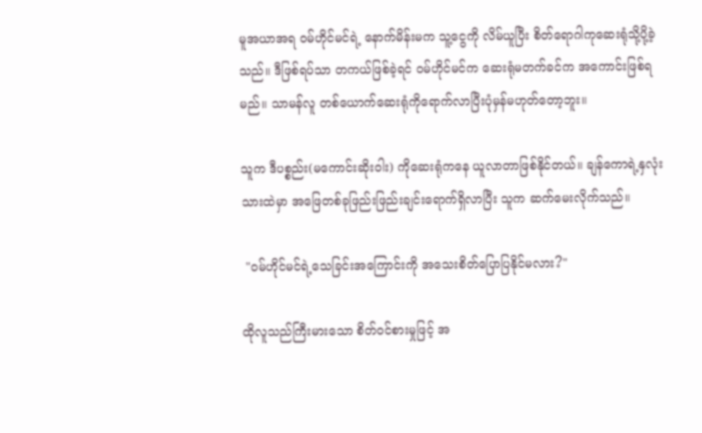မူအယာအရ ဝမ်ဟိုင်မင်ရဲ့ နောက်မိန်းမက သူ့ငွေကို လိမ်ယူပြီး စိတ်ရောဂါကုဆေးရုံသို့ပို့ခဲ့သည်။ ဒီဖြစ်ရပ်သာ တကယ်ဖြစ်ခဲ့ရင် ဝမ်ဟိုင်မင်က ဆေးရုံမတက်ခင်က အကောင်းဖြစ်ရမည်။ သာမန်လူ တစ်ယောက်ဆေးရုံကိုရောက်လာပြီးပုံမှန်မဟုတ်တော့ဘူး။

သူက ဒီပစ္စည်း(မကောင်းဆိုးဝါး) ကိုဆေးရုံကနေ ယူလာတာဖြစ်နိုင်တယ်။ ချန်ကောရဲ့နှလုံးသားထဲမှာ အဖြေတစ်ခုဖြည်းဖြည်းချင်းရောက်ရှိလာပြီး သူက ဆက်မေးလိုက်သည်။

 "ဝမ်ဟိုင်မင်ရဲ့သေခြင်းအကြောင်းကို အသေးစိတ်ပြောပြနိုင်မလား?"

ထိုလူသည်ကြီးမားသော စိတ်ဝင်စားမှုဖြင့် အ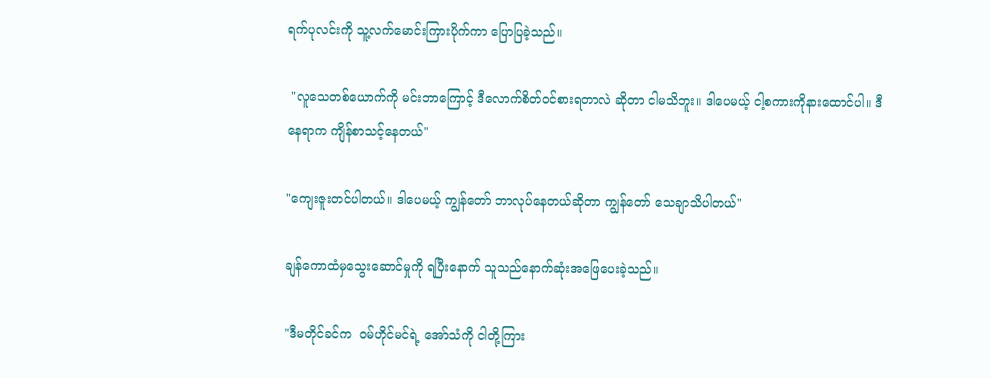ရက်ပုလင်းကို သူ့လက်မောင်းကြားပိုက်ကာ ပြောပြခဲ့သည်။

 "လူသေတစ်ယောက်ကို မင်းဘာကြောင့် ဒီလောက်စိတ်ဝင်စားရတာလဲ ဆိုတာ ငါမသိဘူး။ ဒါပေမယ့် ငါ့စကားကိုနားထောင်ပါ။ ဒီနေရာက ကျိန်စာသင့်နေတယ်"

"ကျေးဇူးတင်ပါတယ်။ ဒါပေမယ့် ကျွန်တော် ဘာလုပ်နေတယ်ဆိုတာ ကျွန်တော် သေချာသိပါတယ်"

ချန်ကောထံမှသွေးဆောင်မှုကို ရပြီးနောက် သူသည်နောက်ဆုံးအဖြေပေးခဲ့သည်။

"ဒီမတိုင်ခင်က  ဝမ်ဟိုင်မင်ရဲ့ အော်သံကို ငါတို့ကြား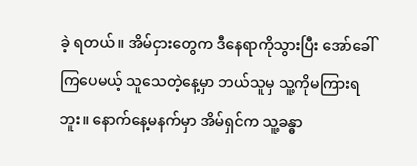ခဲ့ ရတယ်။ အိမ်ငှားတွေက ဒီနေရာကိုသွားပြီး အော်ခေါ်ကြပေမယ့် သူသေတဲ့နေ့မှာ ဘယ်သူမှ သူ့ကိုမကြားရဘူး။ နောက်နေ့မနက်မှာ အိမ်ရှင်က သူ့ခန္ဓာ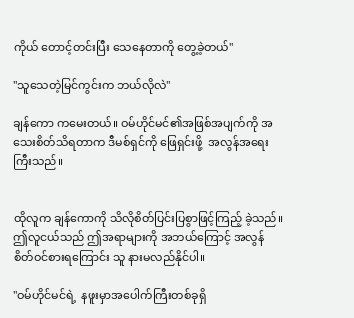ကိုယ် တောင့်တင်းပြီး သေနေတာကို တွေ့ခဲ့တယ်"

"သူသေတဲ့မြင်ကွင်းက ဘယ်လိုလဲ"

ချန်ကော ကမေးတယ်။ ဝမ်ဟိုင်မင်၏အဖြစ်အပျက်ကို အသေးစိတ်သိရတာက ဒီမစ်ရှင်ကို ဖြေရှင်းဖို့  အလွန်အရေးကြီးသည်။


ထိုလူက ချန်ကောကို သိလိုစိတ်ပြင်းပြစွာဖြင့်ကြည့် ခဲ့သည်။ ဤလူငယ်သည် ဤအရာများကို အဘယ်ကြောင့် အလွန်စိတ်ဝင်စားရကြောင်း သူ နားမလည်နိုင်ပါ။

"ဝမ်ဟိုင်မင်ရဲ့  နဖူးမှာအပေါက်ကြီးတစ်ခုရှိ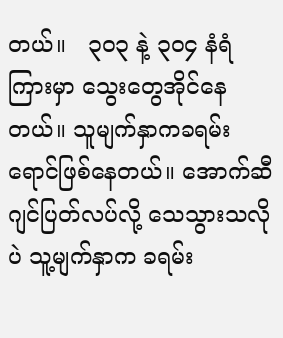တယ်။   ၃၀၃ နဲ့ ၃၀၄ နံရံ ကြားမှာ သွေးတွေအိုင်နေတယ်။ သူမျက်နှာကခရမ်းရောင်ဖြစ်နေတယ်။ အောက်ဆီဂျင်ပြတ်လပ်လို့ သေသွားသလိုပဲ သူ့မျက်နှာက ခရမ်း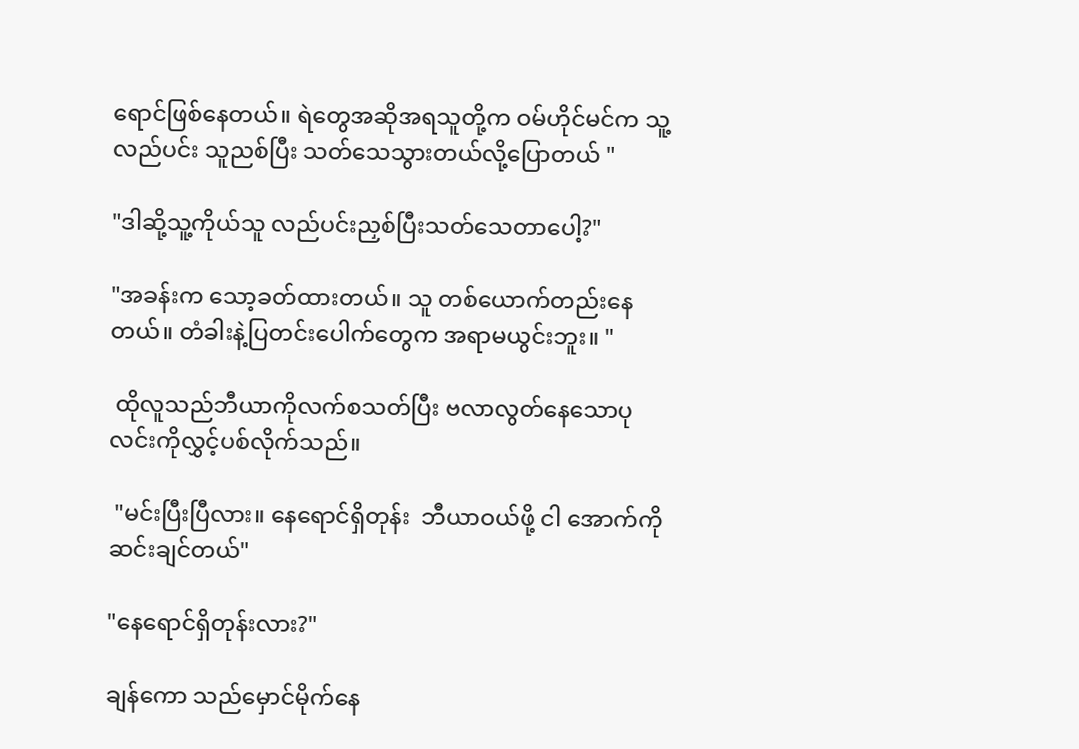ရောင်ဖြစ်နေတယ်။ ရဲတွေအဆိုအရသူတို့က ဝမ်ဟိုင်မင်က သူ့လည်ပင်း သူညစ်ပြီး သတ်သေသွားတယ်လို့ပြောတယ် "

"ဒါဆို့သူ့ကိုယ်သူ လည်ပင်းညှစ်ပြီးသတ်သေတာပေါ့?"

"အခန်းက သော့ခတ်ထားတယ်။ သူ တစ်ယောက်တည်းနေတယ်။ တံခါးနဲ့ပြတင်းပေါက်တွေက အရာမယွင်းဘူး။ "

 ထိုလူသည်ဘီယာကိုလက်စသတ်ပြီး ဗလာလွတ်နေသောပုလင်းကိုလွှင့်ပစ်လိုက်သည်။

 "မင်းပြီးပြီလား။ နေရောင်ရှိတုန်း  ဘီယာဝယ်ဖို့ ငါ အောက်ကို ဆင်းချင်တယ်"

"နေရောင်ရှိတုန်းလား?"

ချန်ကော သည်မှောင်မိုက်နေ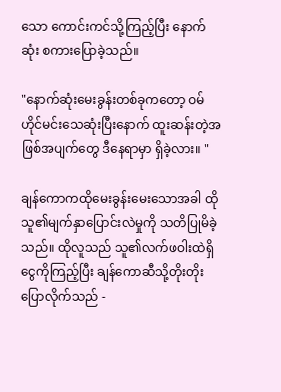သော ကောင်းကင်သို့ကြည့်ပြီး နောက်ဆုံး စကားပြောခဲ့သည်။

"နောက်ဆုံးမေးခွန်းတစ်ခုကတော့ ဝမ်ဟိုင်မင်းသေဆုံးပြီးနောက် ထူးဆန်းတဲ့အဖြစ်အပျက်တွေ ဒီနေရာမှာ ရှိခဲ့လား။ "

ချန်ကောကထိုမေးခွန်းမေးသောအခါ ထိုသူ၏မျက်နှာပြောင်းလဲမှုကို သတိပြုမိခဲ့သည်။ ထိုလူသည် သူ၏လက်ဖဝါးထဲရှိငွေကိုကြည့်ပြီး ချန်ကောဆီသို့တိုးတိုးပြောလိုက်သည် -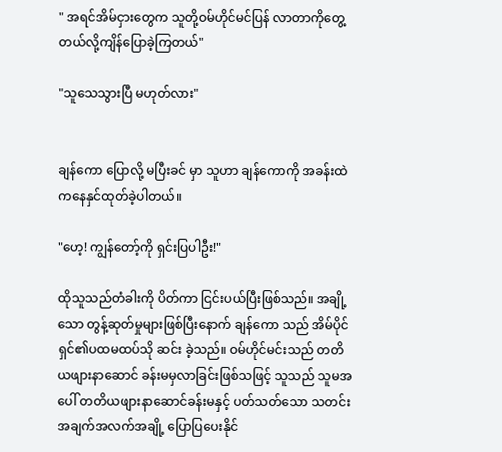" အရင်အိမ်ငှားတွေက သူတို့ဝမ်ဟိုင်မင်ပြန် လာတာကိုတွေ့တယ်လို့ကျိန်ပြောခဲ့ကြတယ်"

"သူသေသွားပြီ မဟုတ်လား"


ချန်ကော ပြောလို့ မပြီးခင် မှာ သူဟာ ချန်ကောကို အခန်းထဲကနေနှင်ထုတ်ခဲ့ပါတယ်။

"ဟေ့! ကျွန်တော့်ကို ရှင်းပြပါဦး!"

ထိုသူသည်တံခါးကို ပိတ်ကာ ငြင်းပယ်ပြီးဖြစ်သည်။ အချို့သော တွန့်ဆုတ်မှုများဖြစ်ပြီးနောက် ချန်ကော သည် အိမ်ပိုင်ရှင်၏ပထမထပ်သို ဆင်း ခဲ့သည်။ ဝမ်ဟိုင်မင်းသည် တတိယဖျားနာဆောင် ခန်းမမှလာခြင်းဖြစ်သဖြင့် သူသည် သူမအပေါ် တတိယဖျားနာဆောင်ခန်းမနှင့် ပတ်သတ်သော သတင်းအချက်အလက်အချို့ ပြောပြပေးနိုင်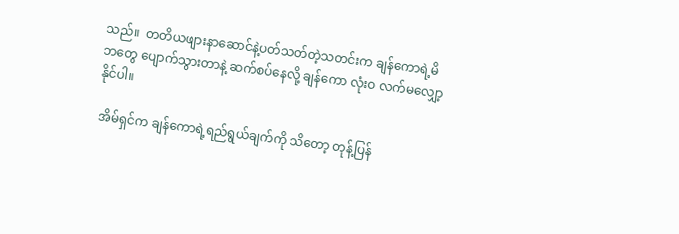သည်။  တတိယဖျားနာဆောင်နဲ့ပတ်သတ်တဲ့သတင်းက ချန်ကောရဲ့မိဘတွေ ပျောက်သွားတာနဲ့ ဆက်စပ်နေလို့ ချန်ကော လုံးဝ လက်မလျှော့နိုင်ပါ။

 အိမ်ရှင်က ချန်ကောရဲ့ရည်ရွယ်ချက်ကို သိတော့ တုန့်ပြန်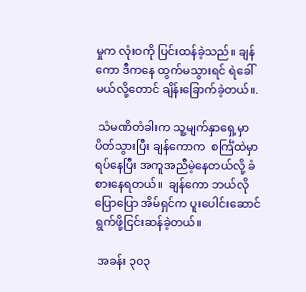မှုက လုံးဝကို ပြင်းထန်ခဲ့သည်။ ချန်ကော ဒီကနေ ထွက်မသွားရင် ရဲခေါ်မယ်လို့တောင် ချိန်းခြောက်ခဲ့တယ်။.

 သံမဏိတံခါးက သူ့မျက်နှာရှေ့မှာ ပိတ်သွားပြီး ချန်ကောက  စင်္ကြံထဲမှာ ရပ်နေပြီး အကူအညီမဲ့နေတယ်လို့ ခံစားနေရတယ်။  ချန်ကော ဘယ်လိုပြောပြော အိမ်ရှင်က ပူးပေါင်းဆောင်ရွက်ဖို့ငြင်းဆန်ခဲ့တယ်။

 အခန်း ၃၀၃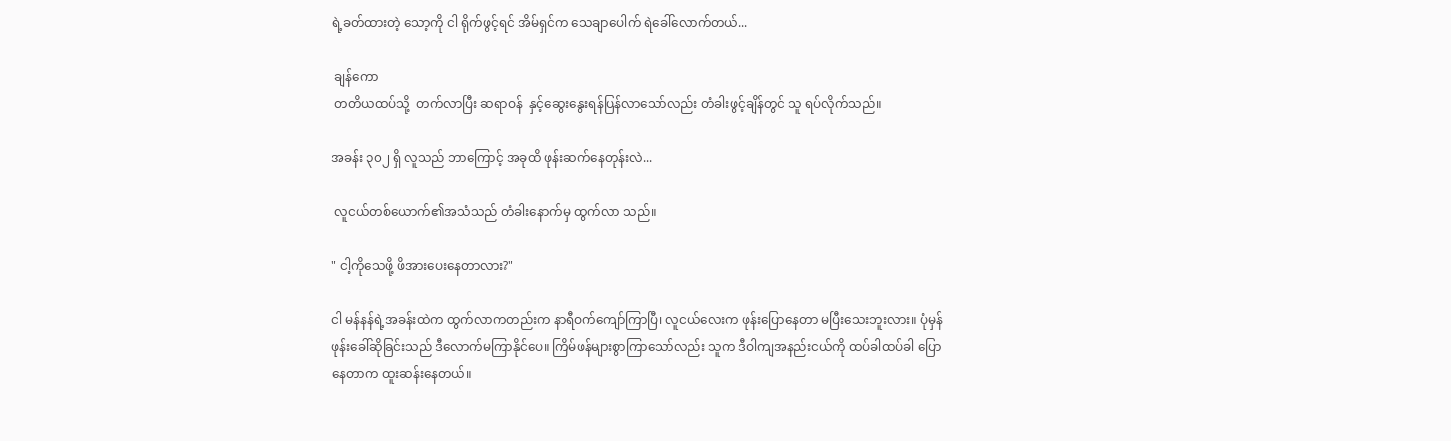ရဲ့ခတ်ထားတဲ့ သော့ကို ငါ ရိုက်ဖွင့်ရင် အိမ်ရှင်က သေချာပေါက် ရဲခေါ်လောက်တယ်...

 ချန်ကော
 တတိယထပ်သို့  တက်လာပြီး ဆရာဝန်  နှင့်ဆွေးနွေးရန်ပြန်လာသော်လည်း တံခါးဖွင့်ချိန်တွင် သူ ရပ်လိုက်သည်။

အခန်း ၃၀၂ ရှိ လူသည် ဘာကြောင့် အခုထိ ဖုန်းဆက်နေတုန်းလဲ...

 လူငယ်တစ်ယောက်၏အသံသည် တံခါးနောက်မှ ထွက်လာ သည်။

" ငါ့ကိုသေဖို့ ဖိအားပေးနေတာလား?"

ငါ မန်နန်ရဲ့အခန်းထဲက ထွက်လာကတည်းက နာရီဝက်ကျော်ကြာပြီ၊ လူငယ်လေးက ဖုန်းပြောနေတာ မပြီးသေးဘူးလား။ ပုံမှန်ဖုန်းခေါ်ဆိုခြင်းသည် ဒီလောက်မကြာနိုင်ပေ။ ကြိမ်ဖန်များစွာကြာသော်လည်း သူက ဒီဝါကျအနည်းငယ်ကို ထပ်ခါထပ်ခါ ပြောနေတာက ထူးဆန်းနေတယ်။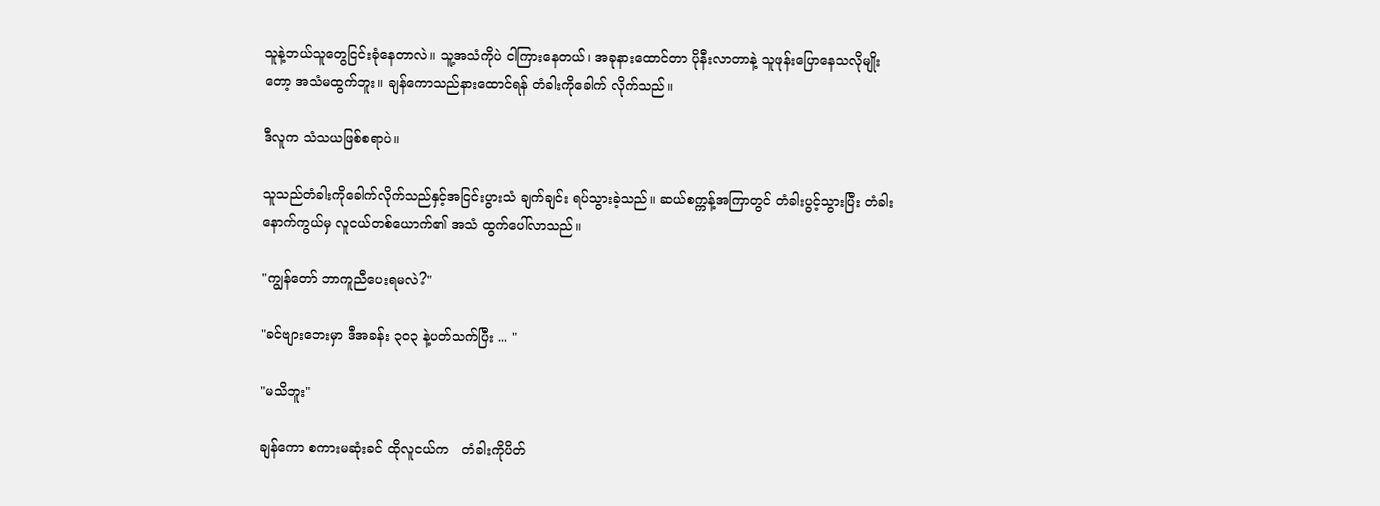သူနဲ့ဘယ်သူတွေငြင်းခုံနေတာလဲ။ သူ့အသံကိုပဲ ငါကြားနေတယ်၊ အခုနားထောင်တာ ပိုနီးလာတာနဲ့ သူဖုန်းပြောနေသလိုမျိုးတော့ အသံမထွက်ဘူး။ ချန်ကောသည်နားထောင်ရန် တံခါးကိုခေါက် လိုက်သည်။

ဒီလူက သံသယဖြစ်စရာပဲ။

သူသည်တံခါးကိုခေါက်လိုက်သည်နှင့်အငြင်းပွားသံ ချက်ချင်း ရပ်သွားခဲ့သည်။ ဆယ်စက္ကန့်အကြာတွင် တံခါးပွင့်သွားပြီး တံခါးနောက်ကွယ်မှ လူငယ်တစ်ယောက်၏ အသံ ထွက်ပေါ်လာသည်။

"ကျွန်တော် ဘာကူညီပေးရမလဲ?"

"ခင်ဗျားဘေးမှာ ဒီအခန်း ၃၀၃ နဲ့ပတ်သက်ပြီး ... "

"မသိဘူး"

ချန်ကော စကားမဆုံးခင် ထိုလူငယ်က   တံခါးကိုပိတ်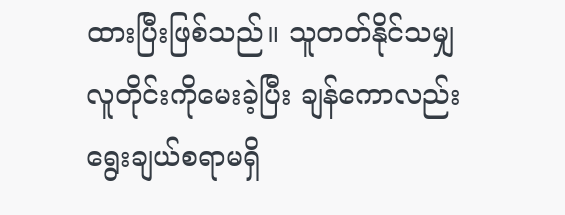ထားပြီးဖြစ်သည်။ သူတတ်နိုင်သမျှ လူတိုင်းကိုမေးခဲ့ပြီး ချန်ကောလည်း ရွေးချယ်စရာမရှိ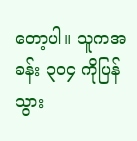တော့ပါ။ သူကအခန်း ၃၀၄ ကိုပြန်သွား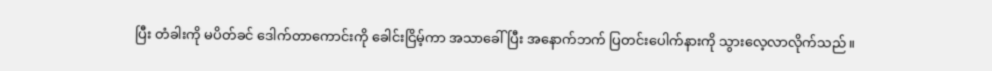ပြီး တံခါးကို မပိတ်ခင် ဒေါက်တာကောင်းကို ခေါင်းငြိမ့်ကာ အသာခေါ်ပြီး အနောက်ဘက် ပြတင်းပေါက်နားကို သွားလေ့လာလိုက်သည်။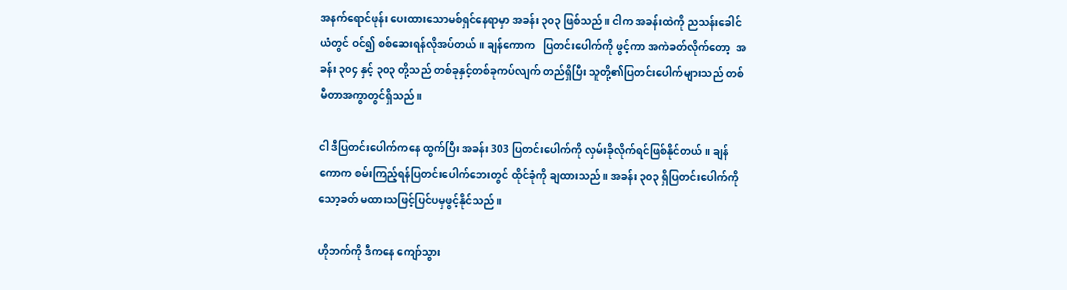အနက်ရောင်ဖုန်း ပေးထားသောမစ်ရှင်နေရာမှာ အခန်း ၃၀၃ ဖြစ်သည်။ ငါက အခန်းထဲကို ညသန်းခေါင်ယံတွင် ဝင်၍ စစ်ဆေးရန်လိုအပ်တယ်။ ချန်ကောက   ပြတင်းပေါက်ကို ဖွင့်ကာ အကဲခတ်လိုက်တော့  အခန်း ၃၀၄ နှင့် ၃၀၃ တို့သည် တစ်ခုနှင့်တစ်ခုကပ်လျက် တည်ရှိပြီး သူတို့၏ပြတင်းပေါက်များသည် တစ်မီတာအကွာတွင်ရှိသည်။

ငါ ဒီပြတင်းပေါက်ကနေ ထွက်ပြီး အခန်း 303 ပြတင်းပေါက်ကို လှမ်းခိုလိုက်ရင်ဖြစ်နိုင်တယ်။ ချန်ကောက စမ်းကြည့်ရန်ပြတင်းပေါက်ဘေးတွင် ထိုင်ခုံကို ချထားသည်။ အခန်း ၃၀၃ ရှိပြတင်းပေါက်ကို သော့ခတ် မထားသဖြင့်ပြင်ပမှဖွင့်နိုင်သည်။

ဟိုဘက်ကို ဒီကနေ ကျော်သွား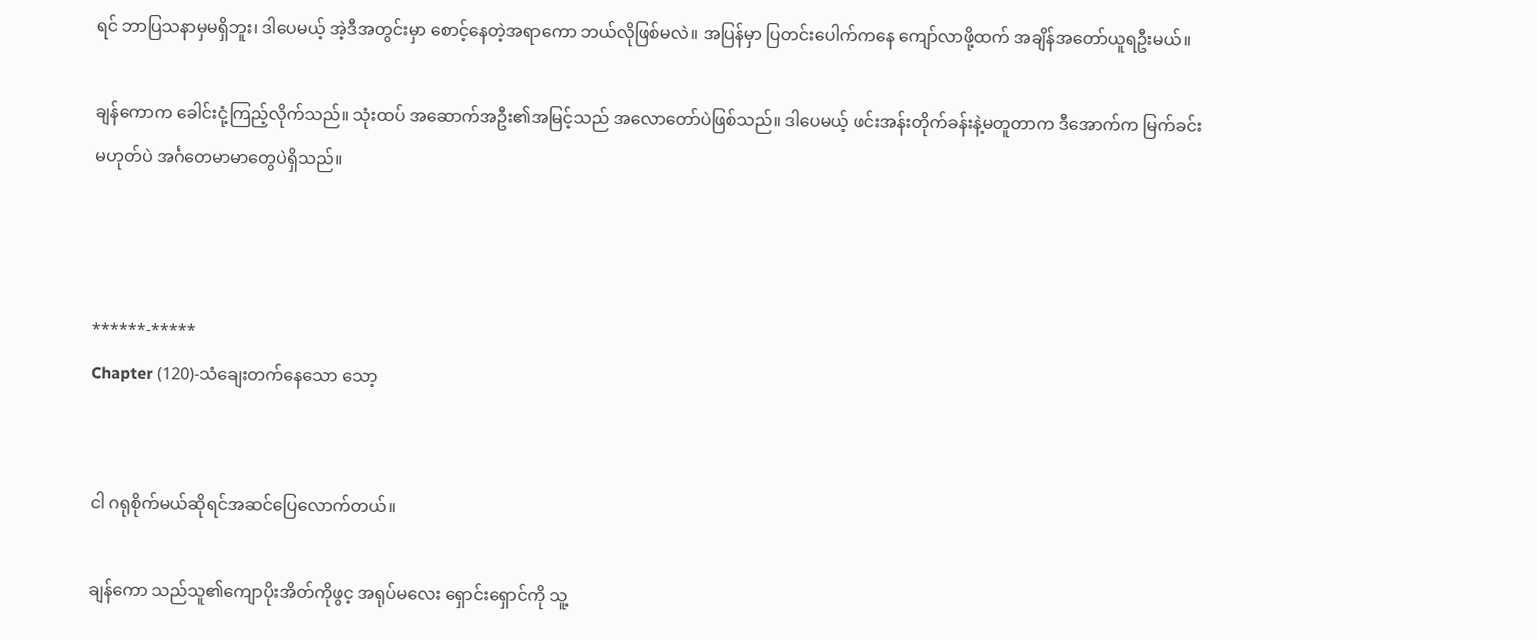ရင် ဘာပြသနာမှမရှိဘူး၊ ဒါပေမယ့် အဲ့ဒီအတွင်းမှာ စောင့်နေတဲ့အရာကော ဘယ်လိုဖြစ်မလဲ။ အပြန်မှာ ပြတင်းပေါက်ကနေ ကျော်လာဖို့ထက် အချိန်အတော်ယူရဦးမယ်။

ချန်ကောက ခေါင်းငုံ့ကြည့်လိုက်သည်။ သုံးထပ် အဆောက်အဦး၏အမြင့်သည် အလောတော်ပဲဖြစ်သည်။ ဒါပေမယ့် ဖင်းအန်းတိုက်ခန်းနဲ့မတူတာက ဒီအောက်က မြက်ခင်းမဟုတ်ပဲ အင်္ဂတေမာမာတွေပဲရှိသည်။



******-*****
Chapter (120)-သံချေးတက်နေသော သော့


ငါ ဂရုစိုက်မယ်ဆိုရင်အဆင်ပြေလောက်တယ်။

ချန်ကော သည်သူ၏ကျောပိုးအိတ်ကိုဖွင့ အရုပ်မလေး ရှောင်းရှောင်ကို သူ့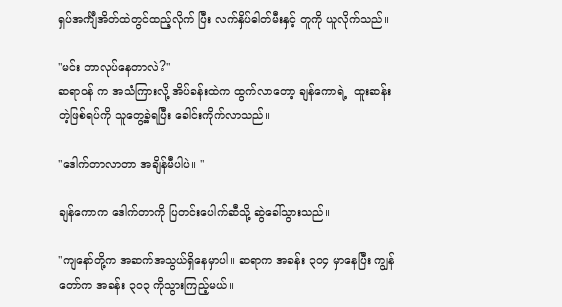ရှပ်အင်္ကျီအိတ်ထဲတွင်ထည့်လိုက် ပြီး လက်နှိပ်ဓါတ်မီးနှင့် တူကို ယူလိုက်သည်။

"မင်း ဘာလုပ်နေတာလဲ?"
ဆရာဝန် က အသံကြားလို့ အိပ်ခန်းထဲက ထွက်လာတော့ ချန်ကောရဲ့  ထူးဆန်းတဲ့ဖြစ်ရပ်ကို သူတွေ့ခဲ့ရပြီး ခေါင်းကိုက်လာသည်။

"ဒေါက်တာလာတာ အချိန်မီပါပဲ။ "

ချန်ကောက ဒေါက်တာကို ပြတင်းပေါက်ဆီသို့ ဆွဲခေါ်သွားသည်။

"ကျနော်တို့က အဆက်အသွယ်ရှိနေမှာပါ။ ဆရာက အခန်း ၃၀၄ မှာနေပြီး ကျွန်တော်က အခန်း ၃၀၃ ကိုသွားကြည့်မယ်။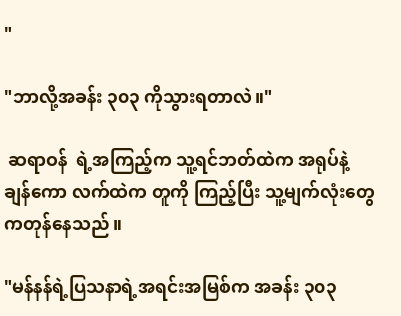"

"ဘာလို့အခန်း ၃၀၃ ကိုသွားရတာလဲ။"

 ဆရာဝန်  ရဲ့အကြည့်က သူ့ရင်ဘတ်ထဲက အရုပ်နဲ့ ချန်ကော လက်ထဲက တူကို ကြည့်ပြီး သူ့မျက်လုံးတွေကတုန်နေသည်။

"မန်နန်ရဲ့ပြသနာရဲ့အရင်းအမြစ်က အခန်း ၃၀၃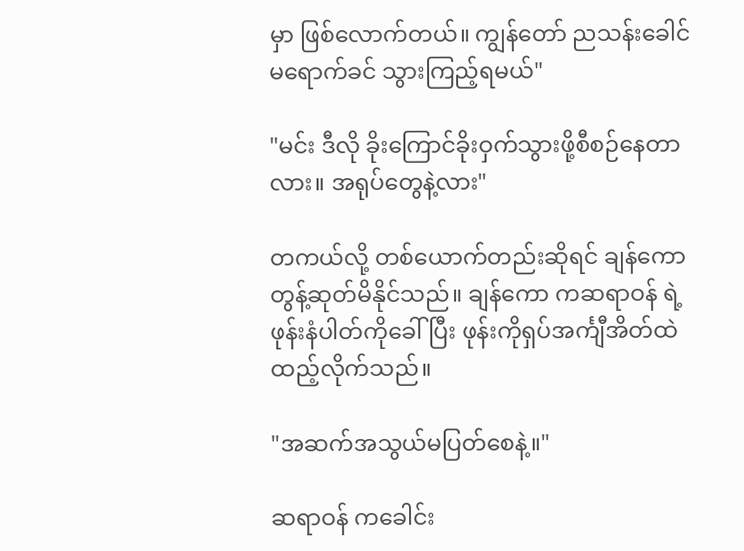မှာ ဖြစ်လောက်တယ်။ ကျွန်တော် ညသန်းခေါင်မရောက်ခင် သွားကြည့်ရမယ်"

"မင်း ဒီလို ခိုးကြောင်ခိုးဝှက်သွားဖို့စီစဉ်နေတာလား။ အရုပ်တွေနဲ့လား"

တကယ်လို့ တစ်ယောက်တည်းဆိုရင် ချန်ကော  တွန့်ဆုတ်မိနိုင်သည်။ ချန်ကော ကဆရာဝန် ရဲ့ဖုန်းနံပါတ်ကိုခေါ်ပြီး ဖုန်းကိုရှပ်အင်္ကျီအိတ်ထဲ ထည့်လိုက်သည်။

"အဆက်အသွယ်မပြတ်စေနဲ့။"

ဆရာဝန် ကခေါင်း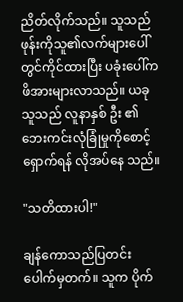ညိတ်လိုက်သည်။ သူသည် ဖုန်းကိုသူ၏လက်များပေါ်တွင်ကိုင်ထားပြီး ပခုံးပေါ်က ဖိအားများလာသည်။ ယခုသူသည် လူနာနှစ် ဦး ၏ဘေးကင်းလုံခြုံမှုကိုစောင့်ရှောက်ရန် လိုအပ်နေ သည်။

"သတိထားပါ!"

ချန်ကောသည်ပြတင်းပေါက်မှတက်။ သူက ပိုက်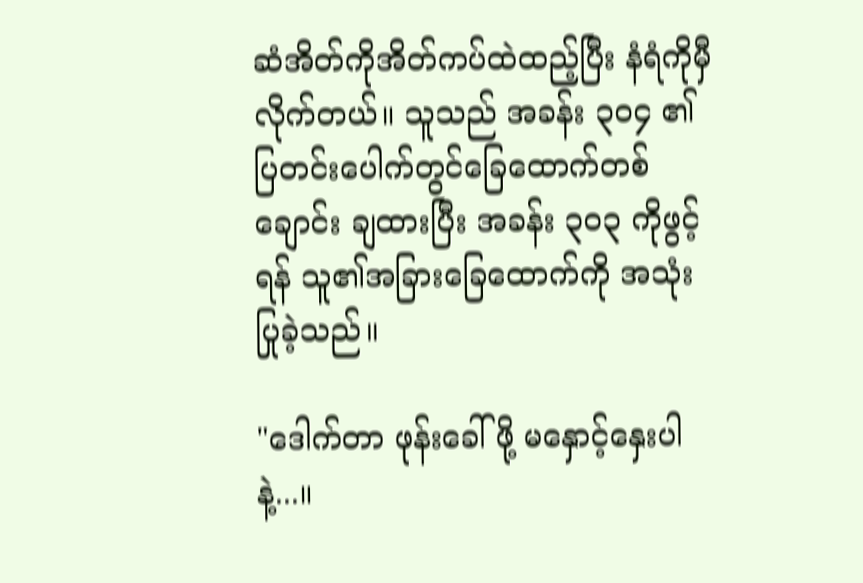ဆံအိတ်ကိုအိတ်ကပ်ထဲထည့်ပြီး နံရံကိုမှီလိုက်တယ်။ သူသည် အခန်း ၃၀၄ ၏ပြတင်းပေါက်တွင်ခြေထောက်တစ်ချောင်း ချထားပြီး အခန်း ၃၀၃ ကိုဖွင့်ရန် သူ၏အခြားခြေထောက်ကို အသုံးပြုခဲ့သည်။

"ဒေါက်တာ ဖုန်းခေါ်ဖို့ မနှောင့်နှေးပါနဲ့...။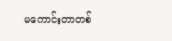မကောင်းတာတစ်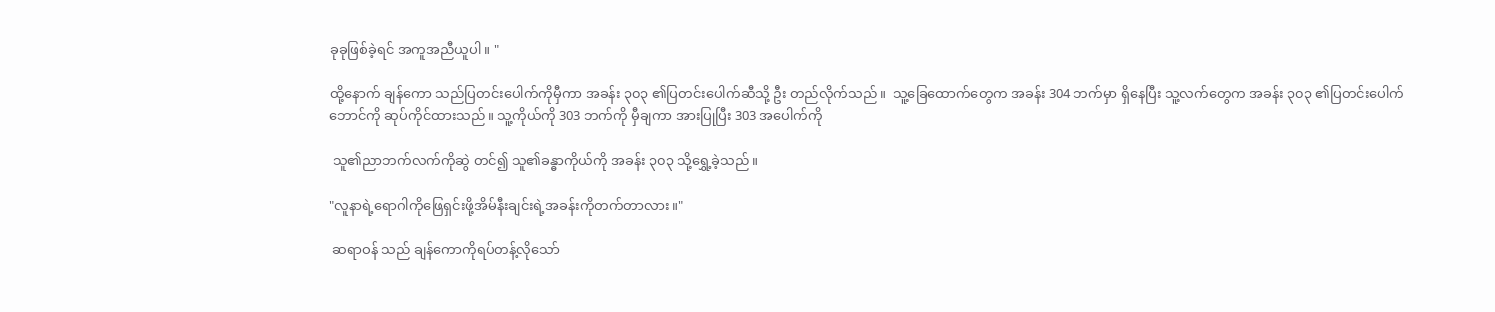ခုခုဖြစ်ခဲ့ရင် အကူအညီယူပါ။ "

ထို့နောက် ချန်ကော သည်ပြတင်းပေါက်ကိုမှီကာ အခန်း ၃၀၃ ၏ပြတင်းပေါက်ဆီသို့ ဦး တည်လိုက်သည်။  သူ့ခြေထောက်တွေက အခန်း 304 ဘက်မှာ ရှိနေပြီး သူ့လက်တွေက အခန်း ၃၀၃ ၏ပြတင်းပေါက်ဘောင်ကို ဆုပ်ကိုင်ထားသည်။ သူ့ကိုယ်ကို 303 ဘက်ကို မှီချကာ အားပြုပြီး 303 အပေါက်ကို

 သူ၏ညာဘက်လက်ကိုဆွဲ တင်၍ သူ၏ခန္ဓာကိုယ်ကို အခန်း ၃၀၃ သို့ရွှေ့ခဲ့သည်။

"လူနာရဲ့ရောဂါကိုဖြေရှင်းဖို့အိမ်နီးချင်းရဲ့အခန်းကိုတက်တာလား။"

 ဆရာဝန် သည် ချန်ကောကိုရပ်တန့်လိုသော်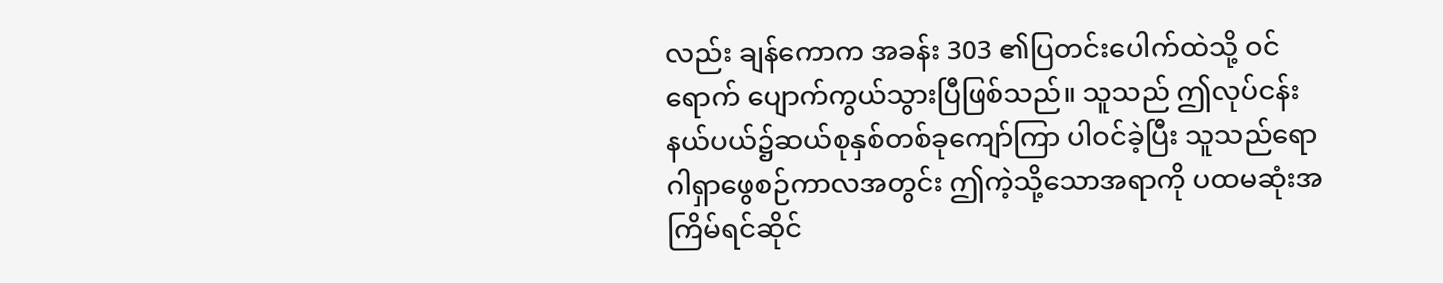လည်း ချန်ကောက အခန်း 303 ၏ပြတင်းပေါက်ထဲသို့ ဝင်ရောက် ပျောက်ကွယ်သွားပြီဖြစ်သည်။ သူသည် ဤလုပ်ငန်းနယ်ပယ်၌ဆယ်စုနှစ်တစ်ခုကျော်ကြာ ပါဝင်ခဲ့ပြီး သူသည်ရောဂါရှာဖွေစဉ်ကာလအတွင်း ဤကဲ့သို့သောအရာကို ပထမဆုံးအကြိမ်ရင်ဆိုင်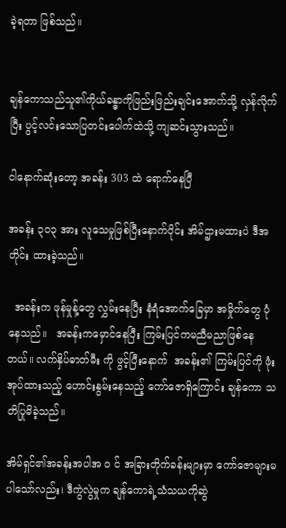ခဲ့ရတာ ဖြစ်သည်။


ချန်ကောသည်သူ၏ကိုယ်ခန္ဓာကိုဖြည်းဖြည်းချင်းအောက်သို့ လှန်လိုက်ပြီး ပွင့်လင်းသောပြတင်းပေါက်ထဲသို့ ကျဆင်းသွားသည်။

ငါနောက်ဆုံးတော့ အခန်း 303 ထဲ ရောက်နေပြီ

အခန်း ၃၀၃ အား လူသေမှုဖြစ်ပြီးနောက်ပိုင်း အိမ်ဌားမထားပဲ ဒီအတိုင်း ထားခဲ့သည်။

  အခန်းက ဖုန်မှုန့်တွေ လွှမ်းနေပြီး နံရံအောက်ခြေမှာ အမှိုက်တွေ ပုံနေသည်။   အခန်းကမှောင်နေပြီး ကြမ်းပြင်ကမညီမညာဖြစ်နေတယ်။ လက်နှိပ်ဓာတ်မီး ကို ဖွင့်ပြီးနောက်  အခန်း၏ ကြမ်းပြင်ကို ဖုံးအုပ်ထားသည့် ဟောင်းနွမ်းနေသည့် ကော်ဇောရှိကြောင်း ချန်ကော သတိပြုမိခဲ့သည်။

အိမ်ရှင်၏အခန်းအပါအ ၀ င် အခြားတိုက်ခန်းများမှာ ကော်ဇောများမပါသော်လည်း၊ ဒီကွဲလွဲမှုက ချန်ကောရဲ့သံသယကိုဆွဲ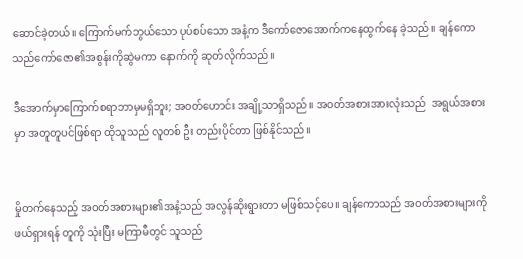ဆောင်ခဲ့တယ်။ ကြောက်မက်ဘွယ်သော ပုပ်စပ်သော အနံ့က ဒီကော်ဇောအောက်ကနေထွက်နေ ခဲ့သည်။ ချန်ကောသည်ကော်ဇော၏အစွန်းကိုဆွဲမကာ နောက်ကို ဆုတ်လိုက်သည်။

ဒီအောက်မှာကြောက်စရာဘာမှမရှိဘူး; အဝတ်ဟောင်း အချို့သာရှိသည်။ အဝတ်အစားအားလုံးသည်  အရွယ်အစားမှာ အတူတူပင်ဖြစ်ရာ ထိုသူသည် လူတစ် ဦး တည်းပိုင်တာ ဖြစ်နိုင်သည်။


မှိုတက်နေသည့် အဝတ်အစားများ၏အနံ့သည် အလွန်ဆိုးရွားတာ မဖြစ်သင့်ပေ။ ချန်ကောသည် အဝတ်အစားများကိုဖယ်ရှားရန် တူကို သုံးပြီး မကြာမီတွင် သူသည်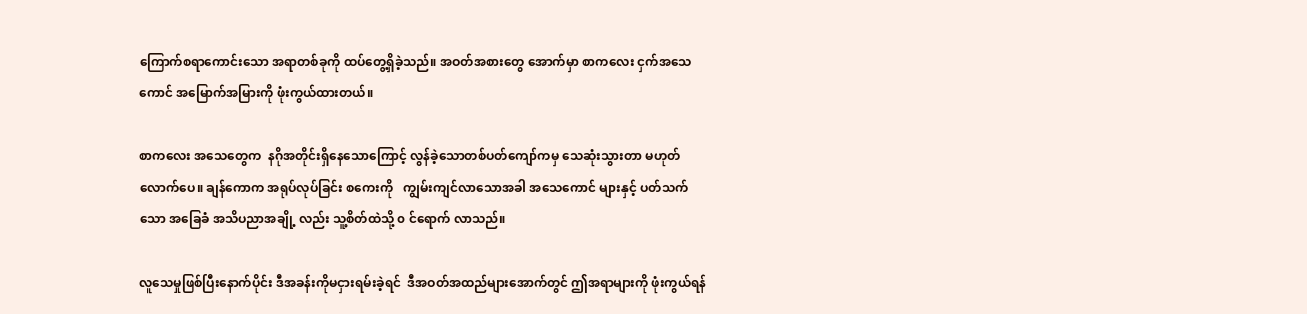ကြောက်စရာကောင်းသော အရာတစ်ခုကို ထပ်တွေ့ရှိခဲ့သည်။ အဝတ်အစားတွေ အောက်မှာ စာကလေး ငှက်အသေကောင် အမြောက်အမြားကို ဖုံးကွယ်ထားတယ်။

စာကလေး အသေတွေက  နဂိုအတိုင်းရှိနေသောကြောင့် လွန်ခဲ့သောတစ်ပတ်ကျော်ကမှ သေဆုံးသွားတာ မဟုတ်လောက်ပေ။ ချန်ကောက အရုပ်လုပ်ခြင်း စကေးကို   ကျွမ်းကျင်လာသောအခါ အသေကောင် များနှင့် ပတ်သက်သော အခြေခံ အသိပညာအချို့ လည်း သူ့စိတ်ထဲသို့ ၀ င်ရောက် လာသည်။

လူသေမှုဖြစ်ပြီးနောက်ပိုင်း ဒီအခန်းကိုမငှားရမ်းခဲ့ရင်  ဒီအဝတ်အထည်များအောက်တွင် ဤအရာများကို ဖုံးကွယ်ရန်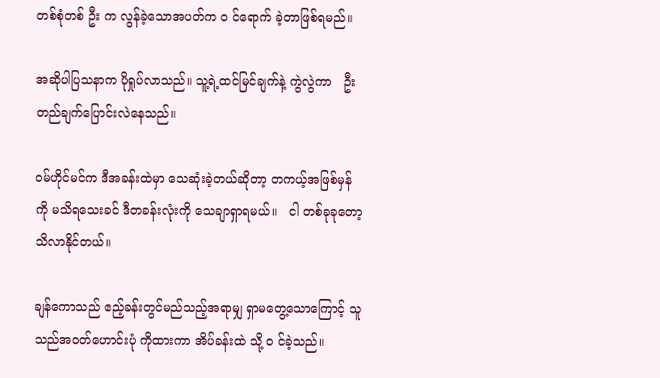တစ်စုံတစ် ဦး က လွန်ခဲ့သောအပတ်က ၀ င်ရောက် ခဲ့တာဖြစ်ရမည်။

အဆိုပါပြသနာက ပိုရှုပ်လာသည်။ သူ့ရဲ့ထင်မြင်ချက်နဲ့ ကွဲလွဲကာ   ဦး တည်ချက်ပြောင်းလဲနေသည်။

ဝမ်ဟိုင်မင်က ဒီအခန်းထဲမှာ သေဆုံးခဲ့တယ်ဆိုတာ့ တကယ့်အဖြစ်မှန်ကို မသိရသေးခင် ဒီတခန်းလုံးကို သေချာရှာရမယ်။   ငါ တစ်ခုခုတော့ သိလာနိုင်တယ်။

ချန်ကောသည် ဧည့်ခန်းတွင်မည်သည့်အရာမျှ ရှာမတွေ့သောကြောင့် သူသည်အဝတ်ဟောင်းပုံ ကိုထားကာ အိပ်ခန်းထဲ သို့ ၀ င်ခဲ့သည်။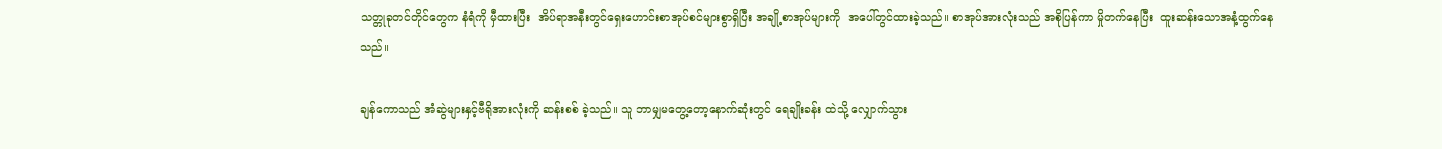သတ္တုခုတင်တိုင်တွေက နံရံကို မှီထားပြီး  အိပ်ရာအနီးတွင်ရှေးဟောင်းစာအုပ်စင်များစွာရှိပြီး အချို့စာအုပ်များကို  အပေါ်တွင်ထားခဲ့သည်။ စာအုပ်အားလုံးသည် အစိုပြန်ကာ မှိုတက်နေပြီး  ထူးဆန်းသောအနံ့ထွက်နေသည်။

ချန်ကောသည် အံဆွဲများနှင့်ဗီရိုအားလုံးကို ဆန်းစစ် ခဲ့သည်။ သူ ဘာမျှမတွေ့တော့နောက်ဆုံးတွင် ရေချိုးခန်း ထဲသို့ လျှောက်သွား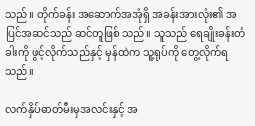သည်။ တိုက်ခန်း အဆောက်အအုံရှိ အခန်းအားလုံး၏ အပြင်အဆင်သည် ဆင်တူဖြစ် သည်။ သူသည် ရေချိုးခန်းတံခါးကို ဖွင့်လိုက်သည်နှင့် မှန်ထဲက သူ့ရုပ်ကို တွေ့လိုက်ရသည်။

လက်နှိပ်ဓာတ်မီးမှအလင်းနှင့် အ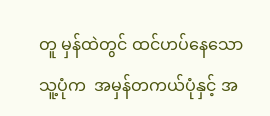တူ မှန်ထဲတွင် ထင်ဟပ်နေသော သူ့ပုံက  အမှန်တကယ်ပုံနှင့် အ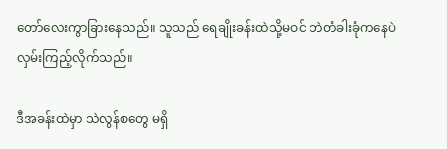တော်လေးကွာခြားနေသည်။ သူသည် ရေချိုးခန်းထဲသို့မဝင် ဘဲတံခါးခုံကနေပဲ လှမ်းကြည့်လိုက်သည်။

ဒီအခန်းထဲမှာ သဲလွန်စတွေ မရှိ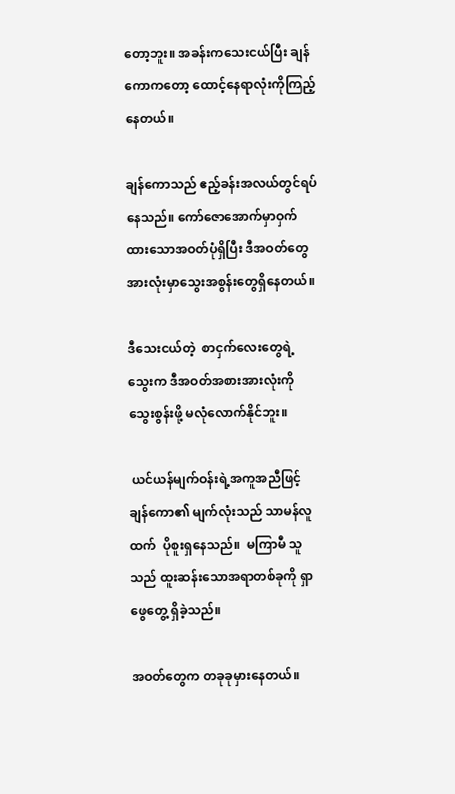တော့ဘူး။ အခန်းကသေးငယ်ပြီး ချန်ကောကတော့ ထောင့်နေရာလုံးကိုကြည့်နေတယ်။

ချန်ကောသည် ဧည့်ခန်းအလယ်တွင်ရပ်နေသည်။ ကော်ဇောအောက်မှာဝှက်ထားသောအဝတ်ပုံရှိပြီး ဒီအဝတ်တွေအားလုံးမှာသွေးအစွန်းတွေရှိနေတယ်။

ဒီသေးငယ်တဲ့  စာငှက်လေးတွေရဲ့သွေးက ဒီအဝတ်အစားအားလုံးကို သွေးစွန်းဖို့ မလုံလောက်နိုင်ဘူး။

 ယင်ယန်မျက်ဝန်းရဲ့အကူအညီဖြင့် ချန်ကော၏ မျက်လုံးသည် သာမန်လူထက်  ပိုစူးရှနေသည်။  မကြာမီ သူသည် ထူးဆန်းသောအရာတစ်ခုကို ရှာဖွေတွေ့ ရှိခဲ့သည်။

အဝတ်တွေက တခုခုမှားနေတယ်။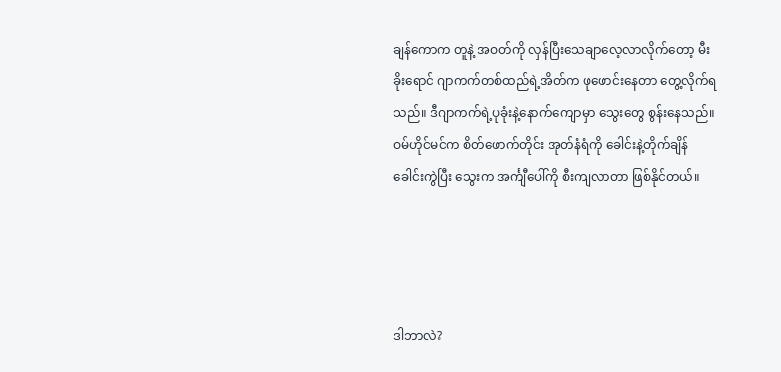ချန်ကောက တူနဲ့ အဝတ်ကို လှန်ပြီးသေချာလေ့လာလိုက်တော့ မီးခိုးရောင် ဂျာကက်တစ်ထည်ရဲ့အိတ်က ဖုဖောင်းနေတာ တွေ့လိုက်ရသည်။ ဒီဂျာကက်ရဲ့ပုခုံးနဲ့နောက်ကျောမှာ သွေးတွေ စွန်းနေသည်။ ဝမ်ဟိုင်မင်က စိတ်ဖောက်တိုင်း အုတ်နံရံကို ခေါင်းနဲ့တိုက်ချိန် ခေါင်းကွဲပြီး သွေးက အင်္ကျီပေါ်ကို စီးကျလာတာ ဖြစ်နိုင်တယ်။




ဒါဘာလဲ?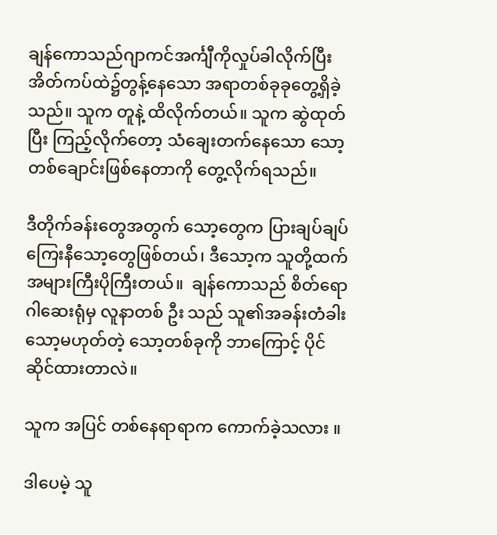ချန်ကောသည်ဂျာကင်အင်္ကျီကိုလှုပ်ခါလိုက်ပြီး အိတ်ကပ်ထဲ၌တွန့်နေသော အရာတစ်ခုခုတွေ့ရှိခဲ့သည်။ သူက တူနဲ့ ထိလိုက်တယ်။ သူက ဆွဲထုတ်ပြီး ကြည့်လိုက်တော့ သံချေးတက်နေသော သော့ တစ်ချောင်းဖြစ်နေတာကို တွေ့လိုက်ရသည်။

ဒီတိုက်ခန်းတွေအတွက် သော့တွေက ပြားချပ်ချပ်ကြေးနီသော့တွေဖြစ်တယ်၊ ဒီသော့က သူတို့ထက်အများကြီးပိုကြီးတယ်။  ချန်ကောသည် စိတ်ရောဂါဆေးရုံမှ လူနာတစ် ဦး သည် သူ၏အခန်းတံခါးသော့မဟုတ်တဲ့ သော့တစ်ခုကို ဘာကြောင့် ပိုင်ဆိုင်ထားတာလဲ။

သူက အပြင် တစ်နေရာရာက ကောက်ခဲ့သလား ။

ဒါပေမဲ့ သူ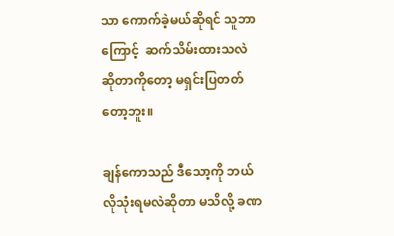သာ ကောက်ခဲ့မယ်ဆိုရင် သူဘာကြောင့်  ဆက်သိမ်းထားသလဲဆိုတာကိုတော့ မရှင်းပြတတ်တော့ဘူး။

ချန်ကောသည် ဒီသော့ကို ဘယ်လိုသုံးရမလဲဆိုတာ မသိလို့ ခဏ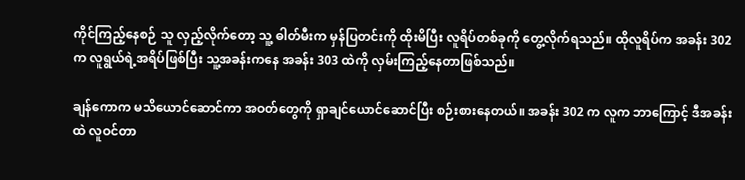ကိုင်ကြည့်နေစဉ် သူ လှည့်လိုက်တော့ သူ့ ဓါတ်မီးက မှန်ပြတင်းကို ထိုးမိပြီး လူရိပ်တစ်ခုကို တွေ့လိုက်ရသည်။ ထိုလူရိပ်က အခန်း 302 က လူရွယ်ရဲ့အရိပ်ဖြစ်ပြီး သူ့အခန်းကနေ အခန်း 303 ထဲကို လှမ်းကြည့်နေတာဖြစ်သည်။

ချန်ကောက မသိယောင်ဆောင်ကာ အဝတ်တွေကို ရှာချင်ယောင်ဆောင်ပြီး စဉ်းစားနေတယ်။ အခန်း 302 က လူက ဘာကြောင့် ဒီအခန်းထဲ လူဝင်တာ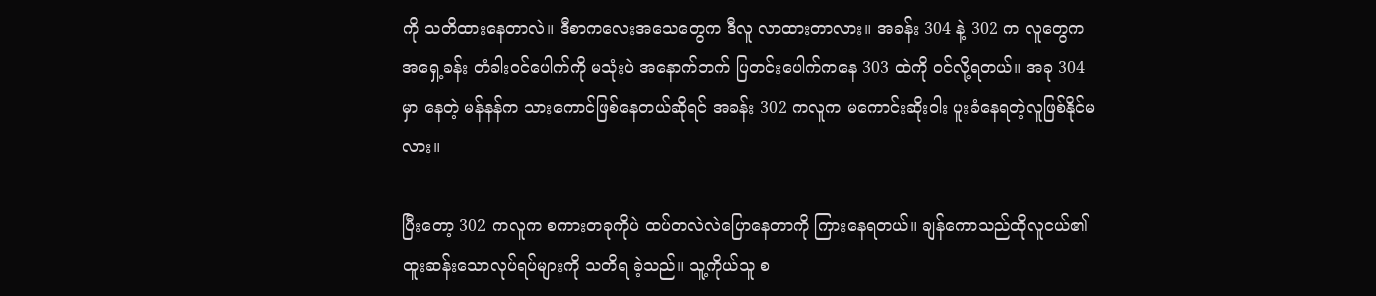ကို သတိထားနေတာလဲ။ ဒီစာကလေးအသေတွေက ဒီလူ လာထားတာလား။ အခန်း 304 နဲ့ 302 က လူတွေက အရှေ့ခန်း တံခါးဝင်ပေါက်ကို မသုံးပဲ အနောက်ဘက် ပြတင်းပေါက်ကနေ 303 ထဲကို ဝင်လို့ရတယ်။ အခု 304 မှာ နေတဲ့ မန်နန်က သားကောင်ဖြစ်နေတယ်ဆိုရင် အခန်း 302 ကလူက မကောင်းဆိုးဝါး ပူးခံနေရတဲ့လူဖြစ်နိုင်မလား။

ပြီးတော့ 302 ကလူက စကားတခုကိုပဲ ထပ်တလဲလဲပြောနေတာကို ကြားနေရတယ်။ ချန်ကောသည်ထိုလူငယ်၏ထူးဆန်းသောလုပ်ရပ်များကို သတိရ ခဲ့သည်။ သူ့ကိုယ်သူ စ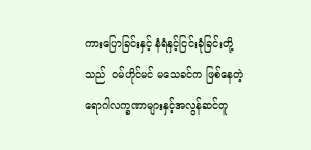ကားပြောခြင်းနှင့် နံရံနှင့်ငြင်းခုံခြင်းတို့သည်  ဝမ်ဟိုင်မင် မသေခင်က ဖြစ်နေတဲ့ရောဂါလက္ခဏာများနှင့်အလွန်ဆင်တူ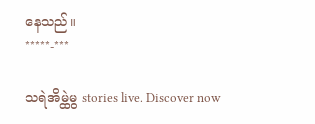နေသည်။
*****-***

သရဲအိမ္ထဲမွ stories live. Discover now